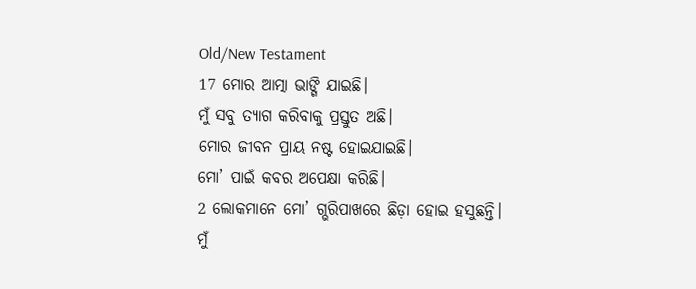Old/New Testament
17 ମୋର ଆତ୍ମା ଭାଙ୍ଗି ଯାଇଛି।
ମୁଁ ସବୁ ତ୍ୟାଗ କରିବାକୁ ପ୍ରସ୍ତୁତ ଅଛି।
ମୋର ଜୀବନ ପ୍ରାୟ ନଷ୍ଟ ହୋଇଯାଇଛି।
ମୋ’ ପାଇଁ କବର ଅପେକ୍ଷା କରିଛି।
2 ଲୋକମାନେ ମୋ’ ଗ୍ଭରିପାଖରେ ଛିଡ଼ା ହୋଇ ହସୁଛନ୍ତି।
ମୁଁ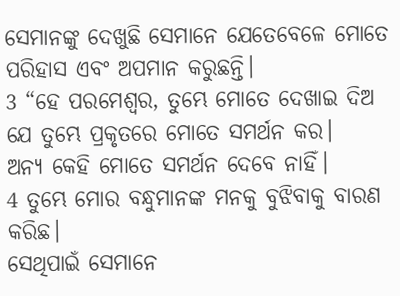ସେମାନଙ୍କୁ ଦେଖୁଛି ସେମାନେ ଯେତେବେଳେ ମୋତେ ପରିହାସ ଏବଂ ଅପମାନ କରୁଛନ୍ତି।
3 “ହେ ପରମେଶ୍ୱର, ତୁମ୍ଭେ ମୋତେ ଦେଖାଇ ଦିଅ ଯେ ତୁମ୍ଭେ ପ୍ରକୃତରେ ମୋତେ ସମର୍ଥନ କର।
ଅନ୍ୟ କେହି ମୋତେ ସମର୍ଥନ ଦେବେ ନାହିଁ।
4 ତୁମ୍ଭେ ମୋର ବନ୍ଧୁମାନଙ୍କ ମନକୁ ବୁଝିବାକୁ ବାରଣ କରିଛ।
ସେଥିପାଇଁ ସେମାନେ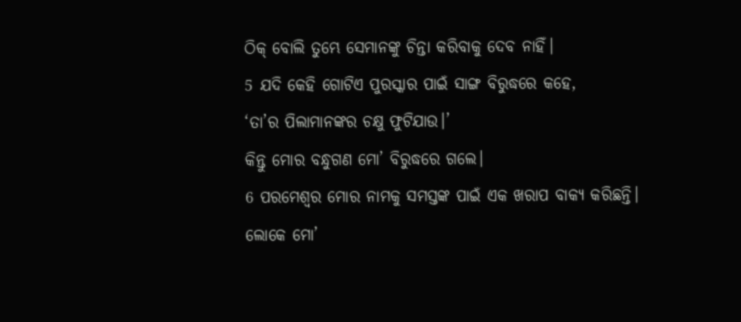ଠିକ୍ ବୋଲି ତୁମ୍ଭେ ସେମାନଙ୍କୁ ଚିନ୍ତା କରିବାକୁ ଦେବ ନାହିଁ।
5 ଯଦି କେହି ଗୋଟିଏ ପୁରସ୍କାର ପାଇଁ ସାଙ୍ଗ ବିରୁଦ୍ଧରେ କହେ,
‘ତା’ର ପିଲାମାନଙ୍କର ଚକ୍ଷୁ ଫୁଟିଯାଉ।’
କିନ୍ତୁ ମୋର ବନ୍ଧୁଗଣ ମୋ’ ବିରୁଦ୍ଧରେ ଗଲେ।
6 ପରମେଶ୍ୱର ମୋର ନାମକୁ ସମସ୍ତଙ୍କ ପାଇଁ ଏକ ଖରାପ ବାକ୍ୟ କରିଛନ୍ତି।
ଲୋକେ ମୋ’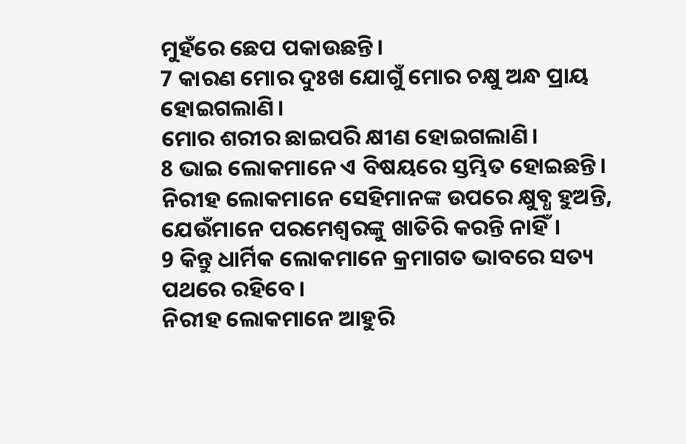ମୁହଁରେ ଛେପ ପକାଉଛନ୍ତି।
7 କାରଣ ମୋର ଦୁଃଖ ଯୋଗୁଁ ମୋର ଚକ୍ଷୁ ଅନ୍ଧ ପ୍ରାୟ ହୋଇଗଲାଣି।
ମୋର ଶରୀର ଛାଇପରି କ୍ଷୀଣ ହୋଇଗଲାଣି।
8 ଭାଇ ଲୋକମାନେ ଏ ବିଷୟରେ ସ୍ତମ୍ଭିତ ହୋଇଛନ୍ତି।
ନିରୀହ ଲୋକମାନେ ସେହିମାନଙ୍କ ଉପରେ କ୍ଷୁବ୍ଧ ହୁଅନ୍ତି, ଯେଉଁମାନେ ପରମେଶ୍ୱରଙ୍କୁ ଖାତିରି କରନ୍ତି ନାହିଁ।
9 କିନ୍ତୁ ଧାର୍ମିକ ଲୋକମାନେ କ୍ରମାଗତ ଭାବରେ ସତ୍ୟ ପଥରେ ରହିବେ।
ନିରୀହ ଲୋକମାନେ ଆହୁରି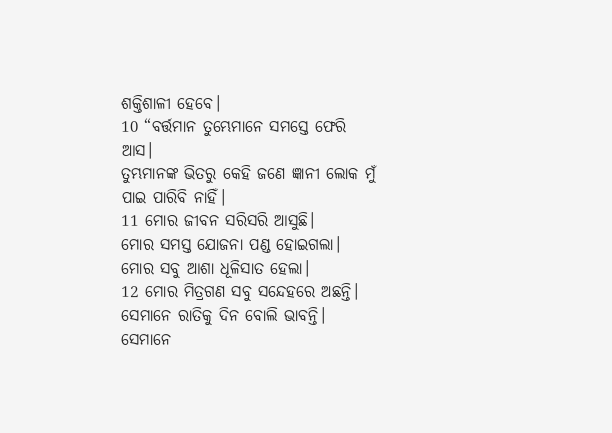ଶକ୍ତିଶାଳୀ ହେବେ।
10 “ବର୍ତ୍ତମାନ ତୁମ୍ଭେମାନେ ସମସ୍ତେ ଫେରି ଆସ।
ତୁମ୍ଭମାନଙ୍କ ଭିତରୁ କେହି ଜଣେ ଜ୍ଞାନୀ ଲୋକ ମୁଁ ପାଇ ପାରିବି ନାହିଁ।
11 ମୋର ଜୀବନ ସରିସରି ଆସୁଛି।
ମୋର ସମସ୍ତ ଯୋଜନା ପଣ୍ଡ ହୋଇଗଲା।
ମୋର ସବୁ ଆଶା ଧୂଳିସାତ ହେଲା।
12 ମୋର ମିତ୍ରଗଣ ସବୁ ସନ୍ଦେହରେ ଅଛନ୍ତି।
ସେମାନେ ରାତିକୁ ଦିନ ବୋଲି ଭାବନ୍ତି।
ସେମାନେ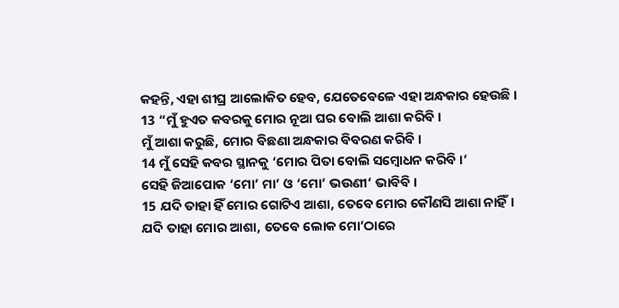କହନ୍ତି, ଏହା ଶୀଘ୍ର ଆଲୋକିତ ହେବ, ଯେତେବେଳେ ଏହା ଅନ୍ଧକାର ହେଉଛି।
13 “ମୁଁ ହୁଏତ କବରକୁ ମୋର ନୂଆ ଘର ବୋଲି ଆଶା କରିବି।
ମୁଁ ଆଶା କରୁଛି, ମୋର ବିଛଣା ଅନ୍ଧକାର ବିବରଣ କରିବି।
14 ମୁଁ ସେହି କବର ସ୍ଥାନକୁ ‘ମୋର ପିତା ବୋଲି ସମ୍ବୋଧନ କରିବି।’
ସେହି ଜିଆପୋକ ‘ମୋ’ ମା’ ଓ ‘ମୋ’ ଭଉଣୀ’ ଭାବିବି।
15 ଯଦି ତାହା ହିଁ ମୋର ଗୋଟିଏ ଆଶା, ତେବେ ମୋର କୌଣସି ଆଶା ନାହିଁ।
ଯଦି ତାହା ମୋର ଆଶା, ତେବେ ଲୋକ ମୋ’ଠାରେ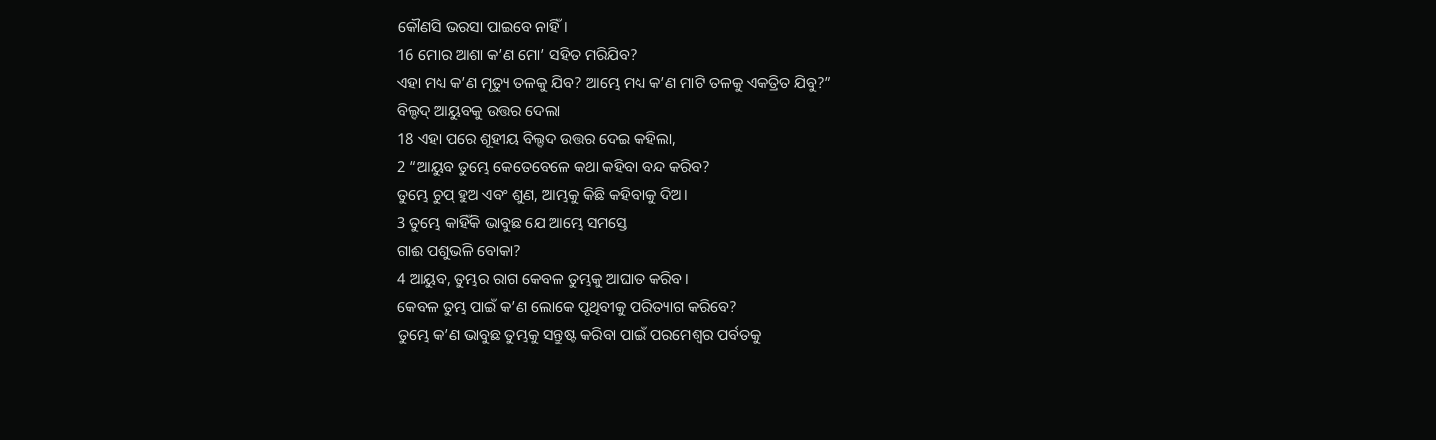କୌଣସି ଭରସା ପାଇବେ ନାହିଁ।
16 ମୋର ଆଶା କ’ଣ ମୋ’ ସହିତ ମରିଯିବ?
ଏହା ମଧ୍ୟ କ’ଣ ମୃତ୍ୟୁ ତଳକୁ ଯିବ? ଆମ୍ଭେ ମଧ୍ୟ କ’ଣ ମାଟି ତଳକୁ ଏକତ୍ରିତ ଯିବୁ?”
ବିଲ୍ଦଦ୍ ଆୟୁବକୁ ଉତ୍ତର ଦେଲା
18 ଏହା ପରେ ଶୂହୀୟ ବିଲ୍ଦଦ ଉତ୍ତର ଦେଇ କହିଲା,
2 “ଆୟୁବ ତୁମ୍ଭେ କେତେବେଳେ କଥା କହିବା ବନ୍ଦ କରିବ?
ତୁମ୍ଭେ ଚୁପ୍ ହୁଅ ଏବଂ ଶୁଣ, ଆମ୍ଭକୁ କିଛି କହିବାକୁ ଦିଅ।
3 ତୁମ୍ଭେ କାହିଁକି ଭାବୁଛ ଯେ ଆମ୍ଭେ ସମସ୍ତେ
ଗାଈ ପଶୁଭଳି ବୋକା?
4 ଆୟୁବ, ତୁମ୍ଭର ରାଗ କେବଳ ତୁମ୍ଭକୁ ଆଘାତ କରିବ।
କେବଳ ତୁମ୍ଭ ପାଇଁ କ’ଣ ଲୋକେ ପୃଥିବୀକୁ ପରିତ୍ୟାଗ କରିବେ?
ତୁମ୍ଭେ କ’ଣ ଭାବୁଛ ତୁମ୍ଭକୁ ସନ୍ତୁଷ୍ଟ କରିବା ପାଇଁ ପରମେଶ୍ୱର ପର୍ବତକୁ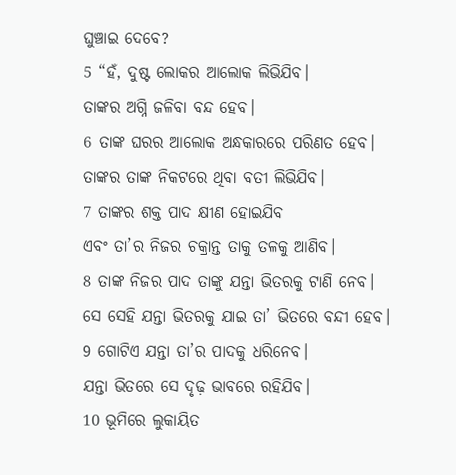ଘୁଞ୍ଚାଇ ଦେବେ?
5 “ହଁ, ଦୁଷ୍ଟ ଲୋକର ଆଲୋକ ଲିଭିଯିବ।
ତାଙ୍କର ଅଗ୍ନି ଜଳିବା ବନ୍ଦ ହେବ।
6 ତାଙ୍କ ଘରର ଆଲୋକ ଅନ୍ଧକାରରେ ପରିଣତ ହେବ।
ତାଙ୍କର ତାଙ୍କ ନିକଟରେ ଥିବା ବତୀ ଲିଭିଯିବ।
7 ତାଙ୍କର ଶକ୍ତ ପାଦ କ୍ଷୀଣ ହୋଇଯିବ
ଏବଂ ତା’ର ନିଜର ଚକ୍ରାନ୍ତ ତାକୁ ତଳକୁ ଆଣିବ।
8 ତାଙ୍କ ନିଜର ପାଦ ତାଙ୍କୁ ଯନ୍ତା ଭିତରକୁ ଟାଣି ନେବ।
ସେ ସେହି ଯନ୍ତା ଭିତରକୁ ଯାଇ ତା’ ଭିତରେ ବନ୍ଦୀ ହେବ।
9 ଗୋଟିଏ ଯନ୍ତା ତା’ର ପାଦକୁ ଧରିନେବ।
ଯନ୍ତା ଭିତରେ ସେ ଦୃଢ଼ ଭାବରେ ରହିଯିବ।
10 ଭୂମିରେ ଲୁକାୟିତ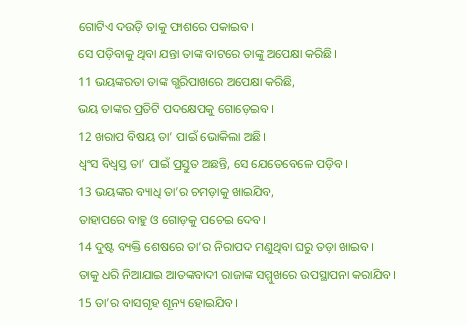ଗୋଟିଏ ଦଉଡ଼ି ତାକୁ ଫାଶରେ ପକାଇବ।
ସେ ପଡ଼ିବାକୁ ଥିବା ଯନ୍ତା ତାଙ୍କ ବାଟରେ ତାଙ୍କୁ ଅପେକ୍ଷା କରିଛି।
11 ଭୟଙ୍କରତା ତାଙ୍କ ଗ୍ଭରିପାଖରେ ଅପେକ୍ଷା କରିଛି,
ଭୟ ତାଙ୍କର ପ୍ରତିଟି ପଦକ୍ଷେପକୁ ଗୋଡ଼େଇବ।
12 ଖରାପ ବିଷୟ ତା’ ପାଇଁ ଭୋକିଲା ଅଛି।
ଧ୍ୱଂସ ବିଧ୍ୱସ୍ତ ତା’ ପାଇଁ ପ୍ରସ୍ତୁତ ଅଛନ୍ତି, ସେ ଯେତେବେଳେ ପଡ଼ିବ।
13 ଭୟଙ୍କର ବ୍ୟାଧି ତା’ର ଚମଡ଼ାକୁ ଖାଇଯିବ,
ତାହାପରେ ବାହୁ ଓ ଗୋଡ଼କୁ ପଚେଇ ଦେବ।
14 ଦୁଷ୍ଟ ବ୍ୟକ୍ତି ଶେଷରେ ତା’ର ନିରାପଦ ମଣୁଥିବା ଘରୁ ତଡ଼ା ଖାଇବ।
ତାକୁ ଧରି ନିଆଯାଇ ଆତଙ୍କବାଦୀ ରାଜାଙ୍କ ସମ୍ମୁଖରେ ଉପସ୍ଥାପନା କରାଯିବ।
15 ତା’ର ବାସଗୃହ ଶୂନ୍ୟ ହୋଇଯିବ।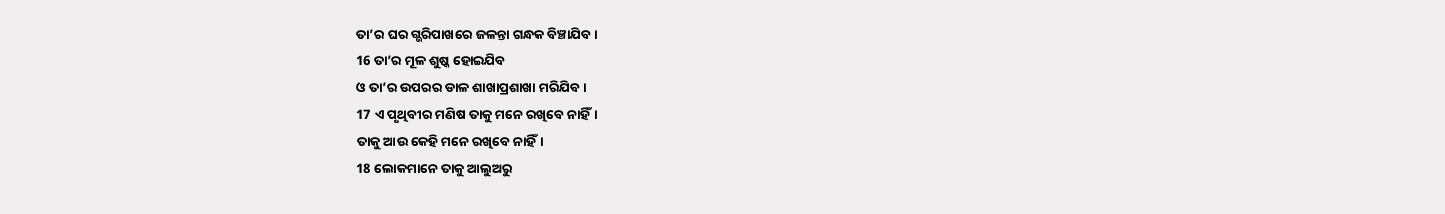ତା’ର ଘର ଗ୍ଭରିପାଖରେ ଜଳନ୍ତା ଗନ୍ଧକ ବିଞ୍ଚାଯିବ।
16 ତା’ର ମୂଳ ଶୁଷ୍କ ହୋଇଯିବ
ଓ ତା’ର ଉପରର ଡାଳ ଶାଖାପ୍ରଶାଖା ମରିଯିବ।
17 ଏ ପୃଥିବୀର ମଣିଷ ତାକୁ ମନେ ରଖିବେ ନାହିଁ।
ତାକୁ ଆଉ କେହି ମନେ ରଖିବେ ନାହିଁ।
18 ଲୋକମାନେ ତାକୁ ଆଲୁଅରୁ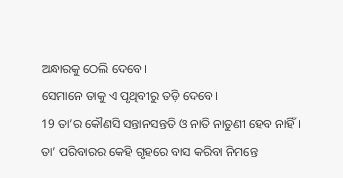ଅନ୍ଧାରକୁ ଠେଲି ଦେବେ।
ସେମାନେ ତାକୁ ଏ ପୃଥିବୀରୁ ତଡ଼ି ଦେବେ।
19 ତା’ର କୌଣସି ସନ୍ତାନସନ୍ତତି ଓ ନାତି ନାତୁଣୀ ହେବ ନାହିଁ।
ତା’ ପରିବାରର କେହି ଗୃହରେ ବାସ କରିବା ନିମନ୍ତେ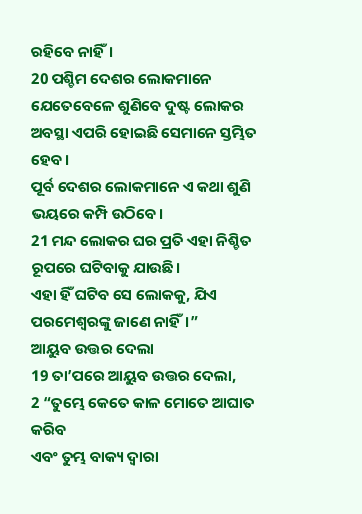ରହିବେ ନାହିଁ।
20 ପଶ୍ଚିମ ଦେଶର ଲୋକମାନେ ଯେତେବେଳେ ଶୁଣିବେ ଦୁଷ୍ଟ ଲୋକର ଅବସ୍ଥା ଏପରି ହୋଇଛି ସେମାନେ ସ୍ତମ୍ଭିତ ହେବ।
ପୂର୍ବ ଦେଶର ଲୋକମାନେ ଏ କଥା ଶୁଣି ଭୟରେ କମ୍ପି ଉଠିବେ।
21 ମନ୍ଦ ଲୋକର ଘର ପ୍ରତି ଏହା ନିଶ୍ଚିତ ରୂପରେ ଘଟିବାକୁ ଯାଉଛି।
ଏହା ହିଁ ଘଟିବ ସେ ଲୋକକୁ, ଯିଏ ପରମେଶ୍ୱରଙ୍କୁ ଜାଣେ ନାହିଁ।”
ଆୟୁବ ଉତ୍ତର ଦେଲା
19 ତା’ପରେ ଆୟୁବ ଉତ୍ତର ଦେଲା,
2 “ତୁମ୍ଭେ କେତେ କାଳ ମୋତେ ଆଘାତ କରିବ
ଏବଂ ତୁମ୍ଭ ବାକ୍ୟ ଦ୍ୱାରା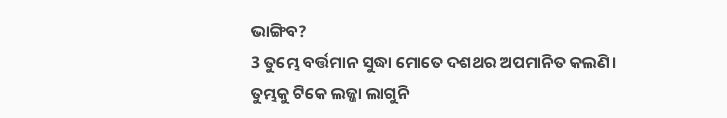ଭାଙ୍ଗିବ?
3 ତୁମ୍ଭେ ବର୍ତ୍ତମାନ ସୁଦ୍ଧା ମୋତେ ଦଶଥର ଅପମାନିତ କଲଣି।
ତୁମ୍ଭକୁ ଟିକେ ଲଜ୍ଜା ଲାଗୁନି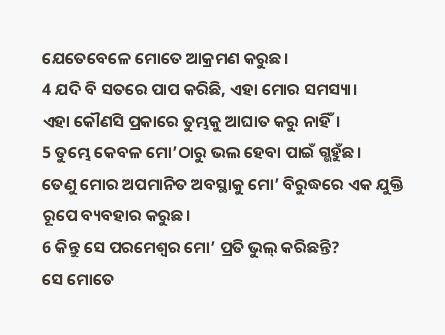ଯେତେବେଳେ ମୋତେ ଆକ୍ରମଣ କରୁଛ।
4 ଯଦି ବି ସତରେ ପାପ କରିଛି, ଏହା ମୋର ସମସ୍ୟା।
ଏହା କୌଣସି ପ୍ରକାରେ ତୁମ୍ଭକୁ ଆଘାତ କରୁ ନାହିଁ।
5 ତୁମ୍ଭେ କେବଳ ମୋ’ଠାରୁ ଭଲ ହେବା ପାଇଁ ଗ୍ଭହୁଁଛ।
ତେଣୁ ମୋର ଅପମାନିତ ଅବସ୍ଥାକୁ ମୋ’ ବିରୁଦ୍ଧରେ ଏକ ଯୁକ୍ତି ରୂପେ ବ୍ୟବହାର କରୁଛ।
6 କିନ୍ତୁ ସେ ପରମେଶ୍ୱର ମୋ’ ପ୍ରତି ଭୁଲ୍ କରିଛନ୍ତି?
ସେ ମୋତେ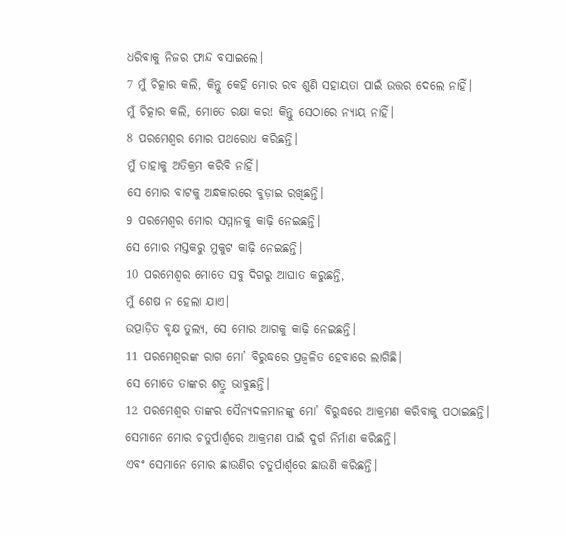ଧରିବାକୁ ନିଜର ଫାନ୍ଦ ବସାଇଲେ।
7 ମୁଁ ଚିତ୍କାର କଲି, କିନ୍ତୁ କେହି ମୋର ରବ ଶୁଣି ସହାୟତା ପାଇଁ ଉତ୍ତର ଦେଲେ ନାହିଁ।
ମୁଁ ଚିତ୍କାର କଲି, ମୋତେ ରକ୍ଷା କର! କିନ୍ତୁ ସେଠାରେ ନ୍ୟାୟ ନାହିଁ।
8 ପରମେଶ୍ୱର ମୋର ପଥରୋଧ କରିଛନ୍ତି।
ମୁଁ ତାହାକୁ ଅତିକ୍ରମ କରିବି ନାହିଁ।
ସେ ମୋର ବାଟକୁ ଅନ୍ଧକାରରେ ବୁଡ଼ାଇ ରଖିଛନ୍ତି।
9 ପରମେଶ୍ୱର ମୋର ସମ୍ମାନକୁ କାଢ଼ି ନେଇଛନ୍ତି।
ସେ ମୋର ମସ୍ତକରୁ ମୁକୁଟ କାଢ଼ି ନେଇଛନ୍ତି।
10 ପରମେଶ୍ୱର ମୋତେ ସବୁ ଦିଗରୁ ଆଘାତ କରୁଛନ୍ତି,
ମୁଁ ଶେଷ ନ ହେଲା ଯାଏ।
ଉତ୍ପାଡ଼ିତ ବୃକ୍ଷ ତୁଲ୍ୟ, ସେ ମୋର ଆଗକୁ କାଢ଼ି ନେଇଛନ୍ତି।
11 ପରମେଶ୍ୱରଙ୍କ ରାଗ ମୋ’ ବିରୁଦ୍ଧରେ ପ୍ରଜ୍ୱଳିତ ହେବାରେ ଲାଗିଛି।
ସେ ମୋତେ ତାଙ୍କର ଶତ୍ରୁ ଭାବୁଛନ୍ତି।
12 ପରମେଶ୍ୱର ତାଙ୍କର ସୈନ୍ୟଦଳମାନଙ୍କୁ ମୋ’ ବିରୁଦ୍ଧରେ ଆକ୍ରମଣ କରିବାକୁ ପଠାଇଛନ୍ତି।
ସେମାନେ ମୋର ଚତୁର୍ପାର୍ଶ୍ୱରେ ଆକ୍ରମଣ ପାଇଁ ଦୁର୍ଗ ନିର୍ମାଣ କରିଛନ୍ତି।
ଏବଂ ସେମାନେ ମୋର ଛାଉଣିର ଚତୁର୍ପାର୍ଶ୍ୱରେ ଛାଉଣି କରିଛନ୍ତି।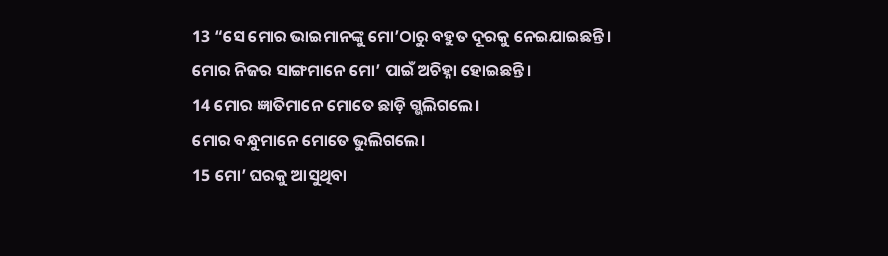13 “ସେ ମୋର ଭାଇମାନଙ୍କୁ ମୋ’ଠାରୁ ବହୁତ ଦୂରକୁ ନେଇଯାଇଛନ୍ତି।
ମୋର ନିଜର ସାଙ୍ଗମାନେ ମୋ’ ପାଇଁ ଅଚିହ୍ନା ହୋଇଛନ୍ତି।
14 ମୋର ଜ୍ଞାତିମାନେ ମୋତେ ଛାଡ଼ି ଗ୍ଭଲିଗଲେ।
ମୋର ବନ୍ଧୁମାନେ ମୋତେ ଭୁଲିଗଲେ।
15 ମୋ’ ଘରକୁ ଆସୁଥିବା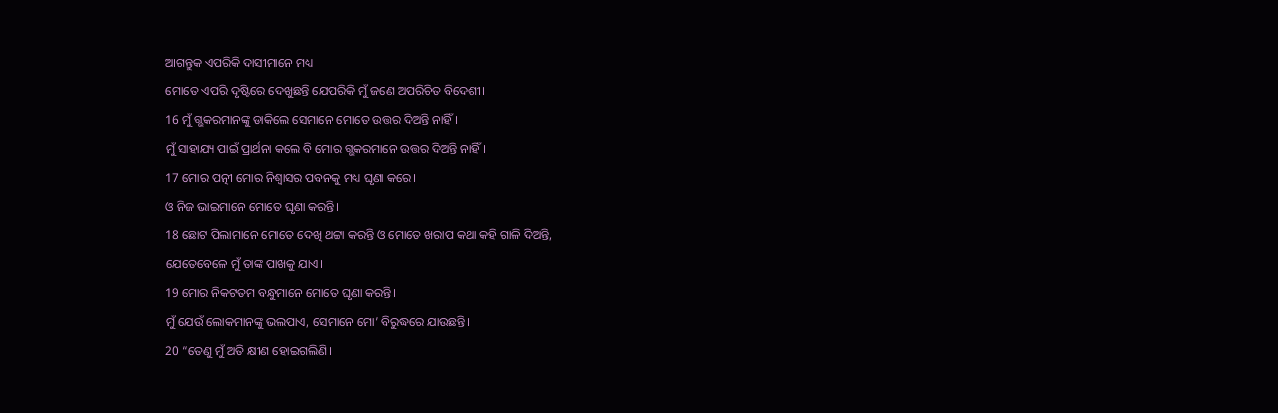ଆଗନ୍ତୁକ ଏପରିକି ଦାସୀମାନେ ମଧ୍ୟ
ମୋତେ ଏପରି ଦୃଷ୍ଟିରେ ଦେଖୁଛନ୍ତି ଯେପରିକି ମୁଁ ଜଣେ ଅପରିଚିତ ବିଦେଶୀ।
16 ମୁଁ ଗ୍ଭକରମାନଙ୍କୁ ଡାକିଲେ ସେମାନେ ମୋତେ ଉତ୍ତର ଦିଅନ୍ତି ନାହିଁ।
ମୁଁ ସାହାଯ୍ୟ ପାଇଁ ପ୍ରାର୍ଥନା କଲେ ବି ମୋର ଗ୍ଭକରମାନେ ଉତ୍ତର ଦିଅନ୍ତି ନାହିଁ।
17 ମୋର ପତ୍ନୀ ମୋର ନିଶ୍ୱାସର ପବନକୁ ମଧ୍ୟ ଘୃଣା କରେ।
ଓ ନିଜ ଭାଇମାନେ ମୋତେ ଘୃଣା କରନ୍ତି।
18 ଛୋଟ ପିଲାମାନେ ମୋତେ ଦେଖି ଥଟ୍ଟା କରନ୍ତି ଓ ମୋତେ ଖରାପ କଥା କହି ଗାଳି ଦିଅନ୍ତି,
ଯେତେବେଳେ ମୁଁ ତାଙ୍କ ପାଖକୁ ଯାଏ।
19 ମୋର ନିକଟତମ ବନ୍ଧୁମାନେ ମୋତେ ଘୃଣା କରନ୍ତି।
ମୁଁ ଯେଉଁ ଲୋକମାନଙ୍କୁ ଭଲପାଏ, ସେମାନେ ମୋ’ ବିରୁଦ୍ଧରେ ଯାଉଛନ୍ତି।
20 “ତେଣୁ ମୁଁ ଅତି କ୍ଷୀଣ ହୋଇଗଲିଣି।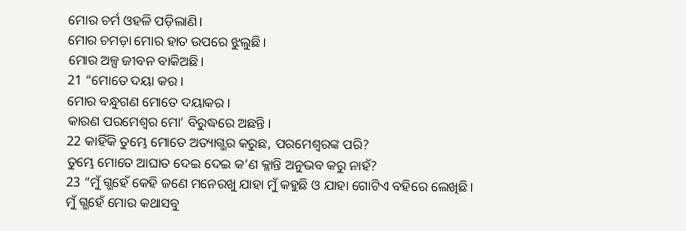ମୋର ଚର୍ମ ଓହଳି ପଡ଼ିଲାଣି।
ମୋର ଚମଡ଼ା ମୋର ହାତ ଉପରେ ଝୁଲୁଛି।
ମୋର ଅଳ୍ପ ଜୀବନ ବାକିଅଛି।
21 “ମୋତେ ଦୟା କର।
ମୋର ବନ୍ଧୁଗଣ ମୋତେ ଦୟାକର।
କାରଣ ପରମେଶ୍ୱର ମୋ’ ବିରୁଦ୍ଧରେ ଅଛନ୍ତି।
22 କାହିଁକି ତୁମ୍ଭେ ମୋତେ ଅତ୍ୟାଗ୍ଭର କରୁଛ, ପରମେଶ୍ୱରଙ୍କ ପରି?
ତୁମ୍ଭେ ମୋତେ ଆଘାତ ଦେଇ ଦେଇ କ’ଣ କ୍ଳାନ୍ତି ଅନୁଭବ କରୁ ନାହଁ?
23 “ମୁଁ ଗ୍ଭହେଁ କେହି ଜଣେ ମନେରଖୁ ଯାହା ମୁଁ କହୁଛି ଓ ଯାହା ଗୋଟିଏ ବହିରେ ଲେଖିଛି।
ମୁଁ ଗ୍ଭହେଁ ମୋର କଥାସବୁ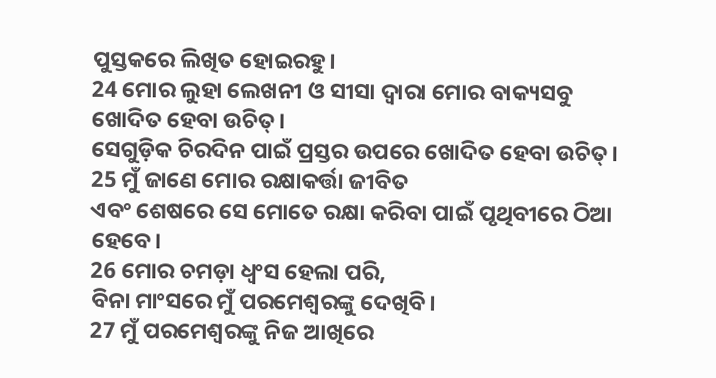ପୁସ୍ତକରେ ଲିଖିତ ହୋଇରହୁ।
24 ମୋର ଲୁହା ଲେଖନୀ ଓ ସୀସା ଦ୍ୱାରା ମୋର ବାକ୍ୟସବୁ ଖୋଦିତ ହେବା ଉଚିତ୍।
ସେଗୁଡ଼ିକ ଚିରଦିନ ପାଇଁ ପ୍ରସ୍ତର ଉପରେ ଖୋଦିତ ହେବା ଉଚିତ୍।
25 ମୁଁ ଜାଣେ ମୋର ରକ୍ଷାକର୍ତ୍ତା ଜୀବିତ
ଏବଂ ଶେଷରେ ସେ ମୋତେ ରକ୍ଷା କରିବା ପାଇଁ ପୃଥିବୀରେ ଠିଆ ହେବେ।
26 ମୋର ଚମଡ଼ା ଧ୍ୱଂସ ହେଲା ପରି,
ବିନା ମାଂସରେ ମୁଁ ପରମେଶ୍ୱରଙ୍କୁ ଦେଖିବି।
27 ମୁଁ ପରମେଶ୍ୱରଙ୍କୁ ନିଜ ଆଖିରେ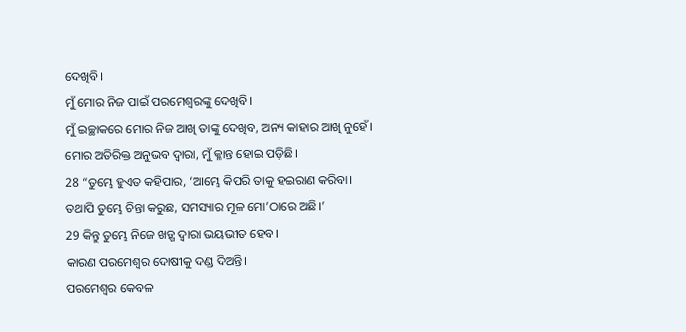ଦେଖିବି।
ମୁଁ ମୋର ନିଜ ପାଇଁ ପରମେଶ୍ୱରଙ୍କୁ ଦେଖିବି।
ମୁଁ ଇଚ୍ଛାକରେ ମୋର ନିଜ ଆଖି ତାଙ୍କୁ ଦେଖିବ, ଅନ୍ୟ କାହାର ଆଖି ନୁହେଁ।
ମୋର ଅତିରିକ୍ତ ଅନୁଭବ ଦ୍ୱାରା, ମୁଁ କ୍ଳାନ୍ତ ହୋଇ ପଡ଼ିଛି।
28 “ତୁମ୍ଭେ ହୁଏତ କହିପାର, ‘ଆମ୍ଭେ କିପରି ତାକୁ ହଇରାଣ କରିବା।
ତଥାପି ତୁମ୍ଭେ ଚିନ୍ତା କରୁଛ, ସମସ୍ୟାର ମୂଳ ମୋ’ଠାରେ ଅଛି।’
29 କିନ୍ତୁ ତୁମ୍ଭେ ନିଜେ ଖଡ଼୍ଗ ଦ୍ୱାରା ଭୟଭୀତ ହେବ।
କାରଣ ପରମେଶ୍ୱର ଦୋଷୀକୁ ଦଣ୍ଡ ଦିଅନ୍ତି।
ପରମେଶ୍ୱର କେବଳ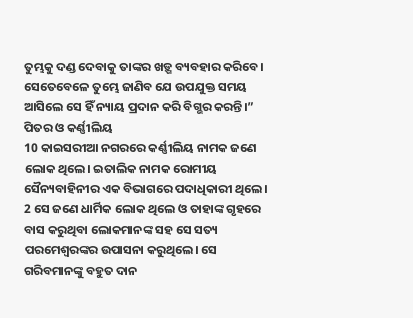ତୁମ୍ଭକୁ ଦଣ୍ଡ ଦେବାକୁ ତାଙ୍କର ଖଡ଼୍ଗ ବ୍ୟବହାର କରିବେ।
ସେତେବେଳେ ତୁମ୍ଭେ ଜାଣିବ ଯେ ଉପଯୁକ୍ତ ସମୟ ଆସିଲେ ସେ ହିଁ ନ୍ୟାୟ ପ୍ରଦାନ କରି ବିଗ୍ଭର କରନ୍ତି।”
ପିତର ଓ କର୍ଣ୍ଣୀଲିୟ
10 କାଇସରୀଆ ନଗରରେ କର୍ଣ୍ଣୀଲିୟ ନାମକ ଜଣେ ଲୋକ ଥିଲେ। ଇତାଲିକ ନାମକ ରୋମୀୟ ସୈନ୍ୟବାହିନୀର ଏକ ବିଭାଗରେ ପଦାଧିକାରୀ ଥିଲେ। 2 ସେ ଜଣେ ଧାର୍ମିକ ଲୋକ ଥିଲେ ଓ ତାହାଙ୍କ ଗୃହରେ ବାସ କରୁଥିବା ଲୋକମାନଙ୍କ ସହ ସେ ସତ୍ୟ ପରମେଶ୍ୱରଙ୍କର ଉପାସନା କରୁଥିଲେ। ସେ ଗରିବମାନଙ୍କୁ ବହୁତ ଦାନ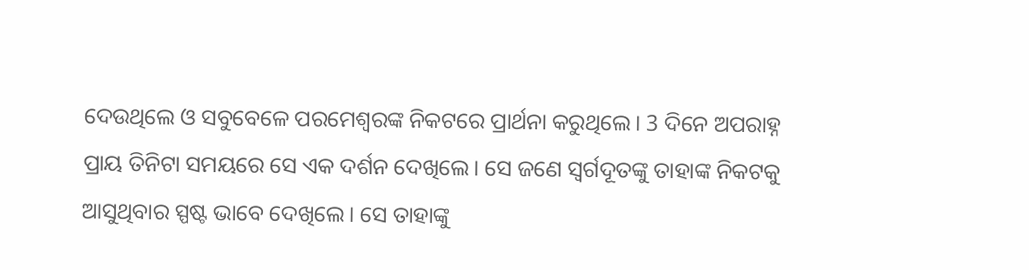ଦେଉଥିଲେ ଓ ସବୁବେଳେ ପରମେଶ୍ୱରଙ୍କ ନିକଟରେ ପ୍ରାର୍ଥନା କରୁଥିଲେ। 3 ଦିନେ ଅପରାହ୍ନ ପ୍ରାୟ ତିନିଟା ସମୟରେ ସେ ଏକ ଦର୍ଶନ ଦେଖିଲେ। ସେ ଜଣେ ସ୍ୱର୍ଗଦୂତଙ୍କୁ ତାହାଙ୍କ ନିକଟକୁ ଆସୁଥିବାର ସ୍ପଷ୍ଟ ଭାବେ ଦେଖିଲେ। ସେ ତାହାଙ୍କୁ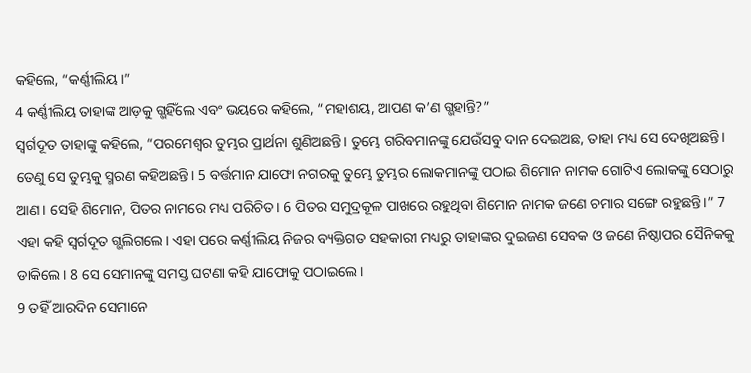କହିଲେ, “କର୍ଣ୍ଣୀଲିୟ।”
4 କର୍ଣ୍ଣୀଲିୟ ତାହାଙ୍କ ଆଡ଼କୁ ଗ୍ଭହିଁଲେ ଏବଂ ଭୟରେ କହିଲେ, “ମହାଶୟ, ଆପଣ କ’ଣ ଗ୍ଭହାନ୍ତି?”
ସ୍ୱର୍ଗଦୂତ ତାହାଙ୍କୁ କହିଲେ, “ପରମେଶ୍ୱର ତୁମ୍ଭର ପ୍ରାର୍ଥନା ଶୁଣିଅଛନ୍ତି। ତୁମ୍ଭେ ଗରିବମାନଙ୍କୁ ଯେଉଁସବୁ ଦାନ ଦେଇଅଛ, ତାହା ମଧ୍ୟ ସେ ଦେଖିଅଛନ୍ତି। ତେଣୁ ସେ ତୁମ୍ଭକୁ ସ୍ମରଣ କହିଅଛନ୍ତି। 5 ବର୍ତ୍ତମାନ ଯାଫୋ ନଗରକୁ ତୁମ୍ଭେ ତୁମ୍ଭର ଲୋକମାନଙ୍କୁ ପଠାଇ ଶିମୋନ ନାମକ ଗୋଟିଏ ଲୋକଙ୍କୁ ସେଠାରୁ ଆଣ। ସେହି ଶିମୋନ, ପିତର ନାମରେ ମଧ୍ୟ ପରିଚିତ। 6 ପିତର ସମୁଦ୍ରକୂଳ ପାଖରେ ରହୁଥିବା ଶିମୋନ ନାମକ ଜଣେ ଚମାର ସଙ୍ଗେ ରହୁଛନ୍ତି।” 7 ଏହା କହି ସ୍ୱର୍ଗଦୂତ ଗ୍ଭଲିଗଲେ। ଏହା ପରେ କର୍ଣ୍ଣୀଲିୟ ନିଜର ବ୍ୟକ୍ତିଗତ ସହକାରୀ ମଧ୍ୟରୁ ତାହାଙ୍କର ଦୁଇଜଣ ସେବକ ଓ ଜଣେ ନିଷ୍ଠାପର ସୈନିକକୁ ଡାକିଲେ। 8 ସେ ସେମାନଙ୍କୁ ସମସ୍ତ ଘଟଣା କହି ଯାଫୋକୁ ପଠାଇଲେ।
9 ତହିଁ ଆରଦିନ ସେମାନେ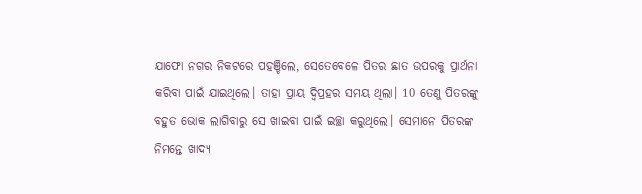ଯାଫୋ ନଗର ନିକଟରେ ପହଞ୍ଚିଲେ, ସେତେବେଳେ ପିତର ଛାତ ଉପରକୁ ପ୍ରାର୍ଥନା କରିବା ପାଇଁ ଯାଇଥିଲେ। ତାହା ପ୍ରାୟ ଦ୍ୱିପ୍ରହର ସମୟ ଥିଲା। 10 ତେଣୁ ପିତରଙ୍କୁ ବହୁତ ଭୋକ ଲାଗିବାରୁ ସେ ଖାଇବା ପାଇଁ ଇଚ୍ଛା କରୁଥିଲେ। ସେମାନେ ପିତରଙ୍କ ନିମନ୍ତେ ଖାଦ୍ୟ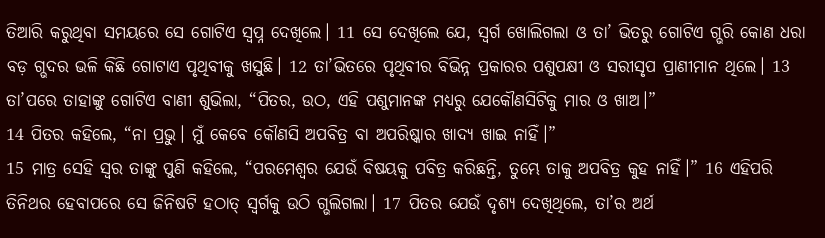ତିଆରି କରୁଥିବା ସମୟରେ ସେ ଗୋଟିଏ ସ୍ୱପ୍ନ ଦେଖିଲେ। 11 ସେ ଦେଖିଲେ ଯେ, ସ୍ୱର୍ଗ ଖୋଲିଗଲା ଓ ତା’ ଭିତରୁ ଗୋଟିଏ ଗ୍ଭରି କୋଣ ଧରା ବଡ଼ ଗ୍ଭଦର ଭଳି କିଛି ଗୋଟାଏ ପୃଥିବୀକୁ ଖସୁଛି। 12 ତା’ଭିତରେ ପୃଥିବୀର ବିଭିନ୍ନ ପ୍ରକାରର ପଶୁପକ୍ଷୀ ଓ ସରୀସୃପ ପ୍ରାଣୀମାନ ଥିଲେ। 13 ତା’ପରେ ତାହାଙ୍କୁ ଗୋଟିଏ ବାଣୀ ଶୁଭିଲା, “ପିତର, ଉଠ, ଏହି ପଶୁମାନଙ୍କ ମଧ୍ୟରୁ ଯେକୌଣସିଟିକୁ ମାର ଓ ଖାଅ।”
14 ପିତର କହିଲେ, “ନା ପ୍ରଭୁ। ମୁଁ କେବେ କୌଣସି ଅପବିତ୍ର ବା ଅପରିଷ୍କାର ଖାଦ୍ୟ ଖାଇ ନାହିଁ।”
15 ମାତ୍ର ସେହି ସ୍ୱର ତାଙ୍କୁ ପୁଣି କହିଲେ, “ପରମେଶ୍ୱର ଯେଉଁ ବିଷୟକୁ ପବିତ୍ର କରିଛନ୍ତି, ତୁମ୍ଭେ ତାକୁ ଅପବିତ୍ର କୁହ ନାହିଁ।” 16 ଏହିପରି ତିନିଥର ହେବାପରେ ସେ ଜିନିଷଟି ହଠାତ୍ ସ୍ୱର୍ଗକୁ ଉଠି ଗ୍ଭଲିଗଲା। 17 ପିତର ଯେଉଁ ଦୃଶ୍ୟ ଦେଖିଥିଲେ, ତା’ର ଅର୍ଥ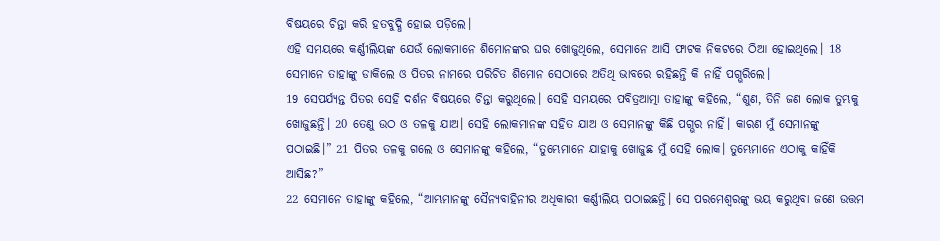ବିଷୟରେ ଚିନ୍ତା କରି ହତବୁଦ୍ଧି ହୋଇ ପଡ଼ିଲେ।
ଏହି ସମୟରେ କର୍ଣ୍ଣୀଲିୟଙ୍କ ଯେଉଁ ଲୋକମାନେ ଶିମୋନଙ୍କର ଘର ଖୋଜୁଥିଲେ, ସେମାନେ ଆସି ଫାଟକ ନିକଟରେ ଠିଆ ହୋଇଥିଲେ। 18 ସେମାନେ ତାହାଙ୍କୁ ଡାକିଲେ ଓ ପିତର ନାମରେ ପରିଚିତ ଶିମୋନ ସେଠାରେ ଅତିଥି ଭାବରେ ରହିଛନ୍ତି କି ନାହିଁ ପଗ୍ଭରିଲେ।
19 ସେପର୍ଯ୍ୟନ୍ତ ପିତର ସେହି ଦର୍ଶନ ବିଷୟରେ ଚିନ୍ତା କରୁଥିଲେ। ସେହି ସମୟରେ ପବିତ୍ରଆତ୍ମା ତାହାଙ୍କୁ କହିଲେ, “ଶୁଣ, ତିନି ଜଣ ଲୋକ ତୁମ୍ଭକୁ ଖୋଜୁଛନ୍ତି। 20 ତେଣୁ ଉଠ ଓ ତଳକୁ ଯାଅ। ସେହି ଲୋକମାନଙ୍କ ସହିତ ଯାଅ ଓ ସେମାନଙ୍କୁ କିଛି ପଗ୍ଭର ନାହିଁ। କାରଣ ମୁଁ ସେମାନଙ୍କୁ ପଠାଇଛି।” 21 ପିତର ତଳକୁ ଗଲେ ଓ ସେମାନଙ୍କୁ କହିଲେ, “ତୁମ୍ଭେମାନେ ଯାହାକୁ ଖୋଜୁଛ ମୁଁ ସେହି ଲୋକ। ତୁମ୍ଭେମାନେ ଏଠାକୁ କାହିଁକି ଆସିଛ?”
22 ସେମାନେ ତାହାଙ୍କୁ କହିଲେ, “ଆମ୍ଭମାନଙ୍କୁ ସୈନ୍ୟବାହିନୀର ଅଧିକାରୀ କର୍ଣ୍ଣୀଲିୟ ପଠାଇଛନ୍ତି। ସେ ପରମେଶ୍ୱରଙ୍କୁ ଭୟ କରୁଥିବା ଜଣେ ଉତ୍ତମ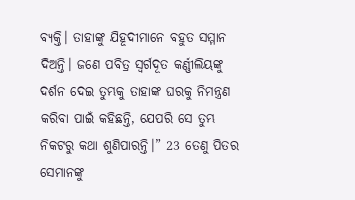ବ୍ୟକ୍ତି। ତାହାଙ୍କୁ ଯିହୂଦୀମାନେ ବହୁତ ସମ୍ମାନ ଦିଅନ୍ତି। ଜଣେ ପବିତ୍ର ସ୍ୱର୍ଗଦୂତ କର୍ଣ୍ଣୀଲିୟଙ୍କୁ ଦର୍ଶନ ଦେଇ ତୁମ୍ଭକୁ ତାହାଙ୍କ ଘରକୁ ନିମନ୍ତ୍ରଣ କରିବା ପାଇଁ କହିଛନ୍ତି, ଯେପରି ସେ ତୁମ୍ଭ ନିକଟରୁ କଥା ଶୁଣିପାରନ୍ତି।” 23 ତେଣୁ ପିତର ସେମାନଙ୍କୁ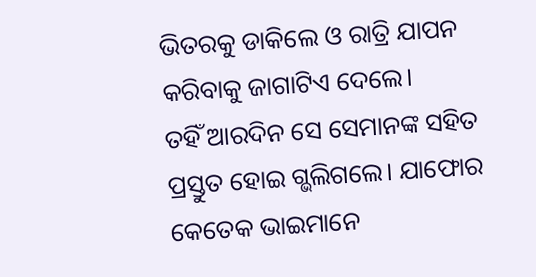ଭିତରକୁ ଡାକିଲେ ଓ ରାତ୍ରି ଯାପନ କରିବାକୁ ଜାଗାଟିଏ ଦେଲେ।
ତହିଁ ଆରଦିନ ସେ ସେମାନଙ୍କ ସହିତ ପ୍ରସ୍ତୁତ ହୋଇ ଗ୍ଭଲିଗଲେ। ଯାଫୋର କେତେକ ଭାଇମାନେ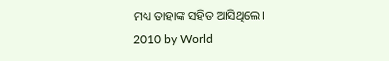ମଧ୍ୟ ତାହାଙ୍କ ସହିତ ଆସିଥିଲେ।
2010 by World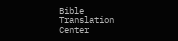Bible Translation Center